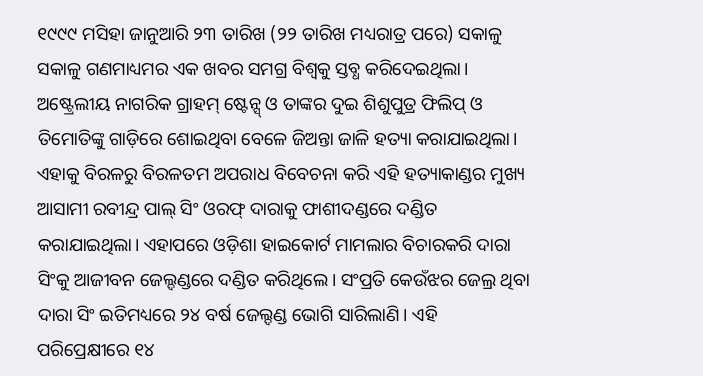୧୯୯୯ ମସିହା ଜାନୁଆରି ୨୩ ତାରିଖ (୨୨ ତାରିଖ ମଧ୍ୟରାତ୍ର ପରେ) ସକାଳୁ ସକାଳୁ ଗଣମାଧ୍ୟମର ଏକ ଖବର ସମଗ୍ର ବିଶ୍ବକୁ ସ୍ତବ୍ଧ କରିଦେଇଥିଲା। ଅଷ୍ଟ୍ରେଲୀୟ ନାଗରିକ ଗ୍ରାହମ୍ ଷ୍ଟେନ୍ସ୍ ଓ ତାଙ୍କର ଦୁଇ ଶିଶୁପୁତ୍ର ଫିଲିପ୍ ଓ ତିମୋତିଙ୍କୁ ଗାଡ଼ିରେ ଶୋଇଥିବା ବେଳେ ଜିଅନ୍ତା ଜାଳି ହତ୍ୟା କରାଯାଇଥିଲା। ଏହାକୁ ବିରଳରୁ ବିରଳତମ ଅପରାଧ ବିବେଚନା କରି ଏହି ହତ୍ୟାକାଣ୍ଡର ମୁଖ୍ୟ ଆସାମୀ ରବୀନ୍ଦ୍ର ପାଲ୍ ସିଂ ଓରଫ୍ ଦାରାକୁ ଫାଶୀଦଣ୍ଡରେ ଦଣ୍ଡିତ କରାଯାଇଥିଲା। ଏହାପରେ ଓଡ଼ିଶା ହାଇକୋର୍ଟ ମାମଲାର ବିଚାରକରି ଦାରା ସିଂକୁ ଆଜୀବନ ଜେଲ୍ଦଣ୍ଡରେ ଦଣ୍ଡିତ କରିଥିଲେ। ସଂପ୍ରତି କେଉଁଝର ଜେଲ୍ର ଥିବା ଦାରା ସିଂ ଇତିମଧ୍ୟରେ ୨୪ ବର୍ଷ ଜେଲ୍ଦଣ୍ଡ ଭୋଗି ସାରିଲାଣି। ଏହି ପରିପ୍ରେକ୍ଷୀରେ ୧୪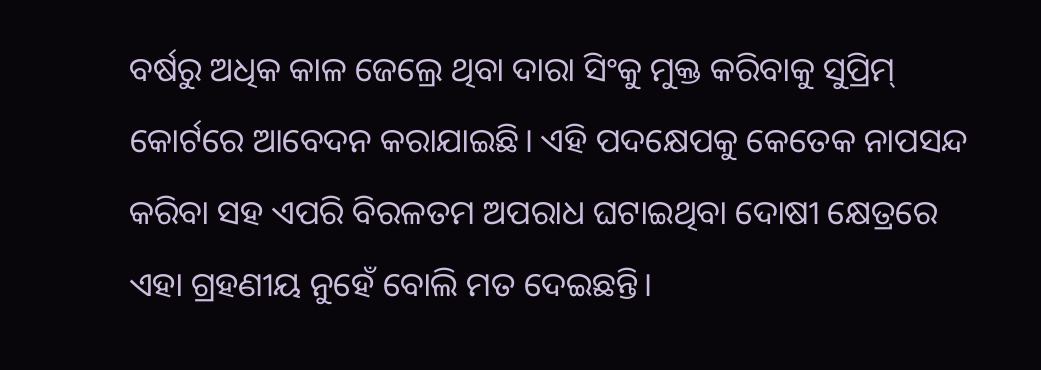ବର୍ଷରୁ ଅଧିକ କାଳ ଜେଲ୍ରେ ଥିବା ଦାରା ସିଂକୁ ମୁକ୍ତ କରିବାକୁ ସୁପ୍ରିମ୍ କୋର୍ଟରେ ଆବେଦନ କରାଯାଇଛି। ଏହି ପଦକ୍ଷେପକୁ କେତେକ ନାପସନ୍ଦ କରିବା ସହ ଏପରି ବିରଳତମ ଅପରାଧ ଘଟାଇଥିବା ଦୋଷୀ କ୍ଷେତ୍ରରେ ଏହା ଗ୍ରହଣୀୟ ନୁହେଁ ବୋଲି ମତ ଦେଇଛନ୍ତି।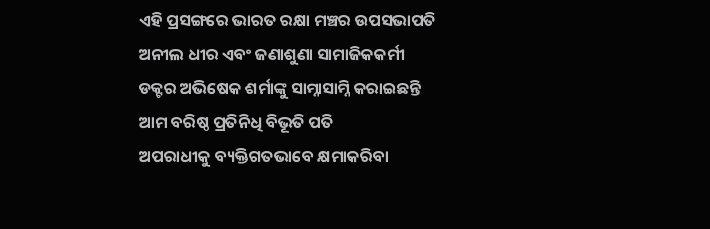ଏହି ପ୍ରସଙ୍ଗରେ ଭାରତ ରକ୍ଷା ମଞ୍ଚର ଉପସଭାପତି ଅନୀଲ ଧୀର ଏବଂ ଜଣାଶୁଣା ସାମାଜିକକର୍ମୀ ଡକ୍ଟର ଅଭିଷେକ ଶର୍ମାଙ୍କୁ ସାମ୍ନାସାମ୍ନି କରାଇଛନ୍ତି ଆମ ବରିଷ୍ଠ ପ୍ରତିନିଧି ବିଭୂତି ପତି
ଅପରାଧୀକୁ ବ୍ୟକ୍ତିଗତଭାବେ କ୍ଷମାକରିବା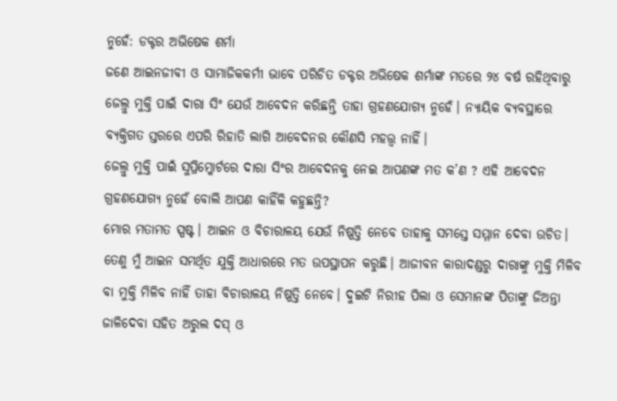ନୁହେଁ: ଡକ୍ଟର ଅଭିଷେକ ଶର୍ମା
ଜଣେ ଆଇନଜୀବୀ ଓ ସାମାଜିକକର୍ମୀ ଭାବେ ପରିଚିତ ଡକ୍ଟର ଅଭିଷେକ ଶର୍ମାଙ୍କ ମତରେ ୨୪ ବର୍ଷ ରହିଥିବାରୁ ଜେଲ୍ରୁ ମୁକ୍ତି ପାଇଁ ଦାରା ସିଂ ଯେଉଁ ଆବେଦନ କରିଛନ୍ତି ତାହା ଗ୍ରହଣଯୋଗ୍ୟ ନୁହେଁ। ନ୍ୟାୟିକ ବ୍ୟବସ୍ଥାରେ ବ୍ୟକ୍ତିଗତ ସ୍ତରରେ ଏପରି ରିହାତି ଲାଗି ଆବେଦନର କୌଣସି ମହତ୍ତ୍ବ ନାହିଁ।
ଜେଲ୍ରୁ ମୁକ୍ତି ପାଇଁ ସୁପ୍ରିମ୍କୋର୍ଟରେ ଦାରା ସିଂର ଆବେଦନକୁ ନେଇ ଆପଣଙ୍କ ମତ କ’ଣ ? ଏହି ଆବେଦନ ଗ୍ରହଣଯୋଗ୍ୟ ନୁହେଁ ବୋଲି ଆପଣ କାହିଁକି କହୁଛନ୍ତି?
ମୋର ମତାମତ ସ୍ପଷ୍ଟ। ଆଇନ ଓ ବିଚାରାଳୟ ଯେଉଁ ନିଷ୍ପତ୍ତି ନେବେ ତାହାକୁ ସମସ୍ତେ ସମ୍ମାନ ଦେବା ଉଚିତ। ତେଣୁ ମୁଁ ଆଇନ ସମର୍ଥିତ ଯୁକ୍ତି ଆଧାରରେ ମତ ଉପସ୍ଥାପନ କରୁଛି। ଆଜୀବନ କାରାଦଣ୍ଡରୁ ଦାରାଙ୍କୁ ମୁକ୍ତି ମିଳିବ ବା ମୁକ୍ତି ମିଳିବ ନାହିଁ ତାହା ବିଚାରାଳୟ ନିଷ୍ପତ୍ତି ନେବେ। ଦୁଇଟି ନିରୀହ ପିଲା ଓ ସେମାନଙ୍କ ପିତାଙ୍କୁ ଜିଅନ୍ତା ଜାଳିଦେବା ସହିତ ଅରୁଲ ଦସ୍ ଓ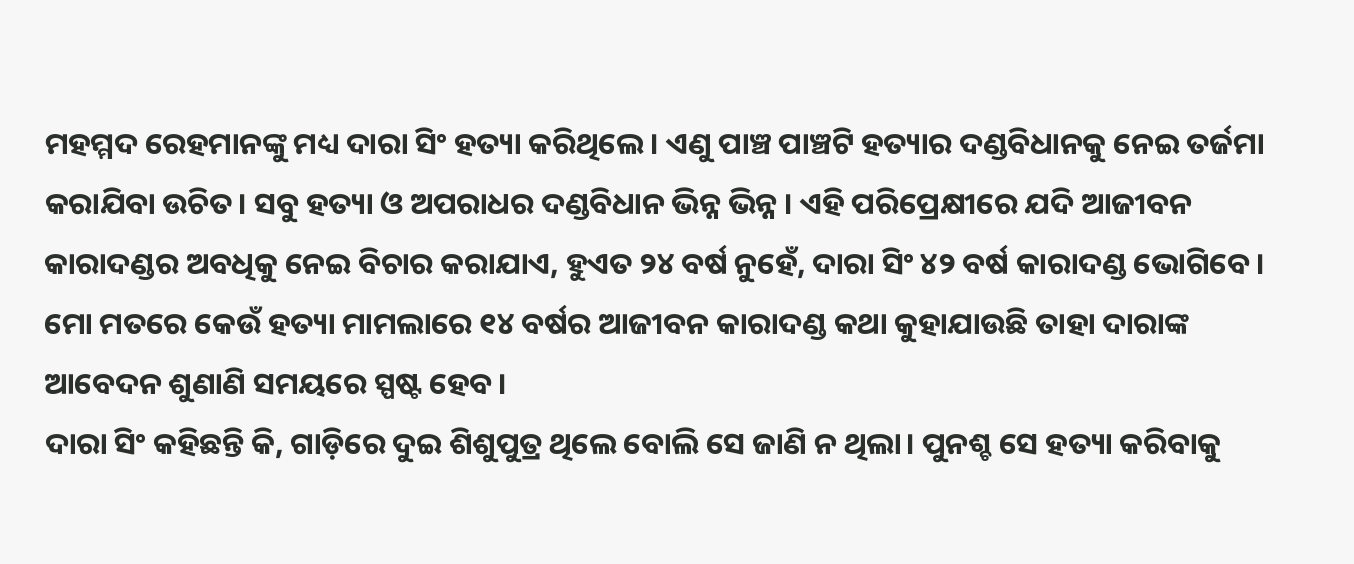ମହମ୍ମଦ ରେହମାନଙ୍କୁ ମଧ୍ୟ ଦାରା ସିଂ ହତ୍ୟା କରିଥିଲେ। ଏଣୁ ପାଞ୍ଚ ପାଞ୍ଚଟି ହତ୍ୟାର ଦଣ୍ଡବିଧାନକୁ ନେଇ ତର୍ଜମା କରାଯିବା ଉଚିତ। ସବୁ ହତ୍ୟା ଓ ଅପରାଧର ଦଣ୍ଡବିଧାନ ଭିନ୍ନ ଭିନ୍ନ । ଏହି ପରିପ୍ରେକ୍ଷୀରେ ଯଦି ଆଜୀବନ କାରାଦଣ୍ଡର ଅବଧିକୁ ନେଇ ବିଚାର କରାଯାଏ, ହୁଏତ ୨୪ ବର୍ଷ ନୁହେଁ, ଦାରା ସିଂ ୪୨ ବର୍ଷ କାରାଦଣ୍ଡ ଭୋଗିବେ। ମୋ ମତରେ କେଉଁ ହତ୍ୟା ମାମଲାରେ ୧୪ ବର୍ଷର ଆଜୀବନ କାରାଦଣ୍ଡ କଥା କୁହାଯାଉଛି ତାହା ଦାରାଙ୍କ ଆବେଦନ ଶୁଣାଣି ସମୟରେ ସ୍ପଷ୍ଟ ହେବ।
ଦାରା ସିଂ କହିଛନ୍ତି କି, ଗାଡ଼ିରେ ଦୁଇ ଶିଶୁପୁତ୍ର ଥିଲେ ବୋଲି ସେ ଜାଣି ନ ଥିଲା। ପୁନଶ୍ଚ ସେ ହତ୍ୟା କରିବାକୁ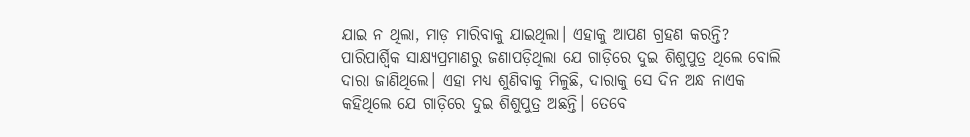ଯାଇ ନ ଥିଲା, ମାଡ଼ ମାରିବାକୁ ଯାଇଥିଲା। ଏହାକୁ ଆପଣ ଗ୍ରହଣ କରନ୍ତି?
ପାରିପାର୍ଶ୍ବିକ ସାକ୍ଷ୍ୟପ୍ରମାଣରୁ ଜଣାପଡ଼ିଥିଲା ଯେ ଗାଡ଼ିରେ ଦୁଇ ଶିଶୁପୁତ୍ର ଥିଲେ ବୋଲି ଦାରା ଜାଣିଥିଲେ। ଏହା ମଧ୍ୟ ଶୁଣିବାକୁ ମିଳୁଛି, ଦାରାକୁ ସେ ଦିନ ଅନ୍ଧ ନାଏକ କହିଥିଲେ ଯେ ଗାଡ଼ିରେ ଦୁଇ ଶିଶୁପୁତ୍ର ଅଛନ୍ତି। ତେବେ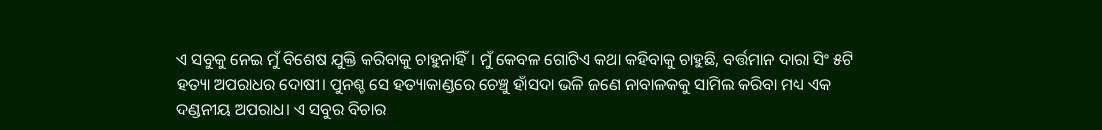ଏ ସବୁକୁ ନେଇ ମୁଁ ବିଶେଷ ଯୁକ୍ତି କରିବାକୁ ଚାହୁନାହିଁ। ମୁଁ କେବଳ ଗୋଟିଏ କଥା କହିବାକୁ ଚାହୁଛି, ବର୍ତ୍ତମାନ ଦାରା ସିଂ ୫ଟି ହତ୍ୟା ଅପରାଧର ଦୋଷୀ। ପୁନଶ୍ଚ ସେ ହତ୍ୟାକାଣ୍ଡରେ ଚେଞ୍ଚୁ ହାଁସଦା ଭଳି ଜଣେ ନାବାଳକକୁ ସାମିଲ କରିବା ମଧ୍ୟ ଏକ ଦଣ୍ଡନୀୟ ଅପରାଧ। ଏ ସବୁର ବିଚାର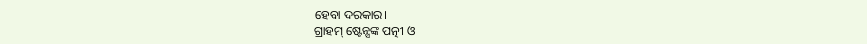ହେବା ଦରକାର।
ଗ୍ରାହମ୍ ଷ୍ଟେନ୍ସଙ୍କ ପତ୍ନୀ ଓ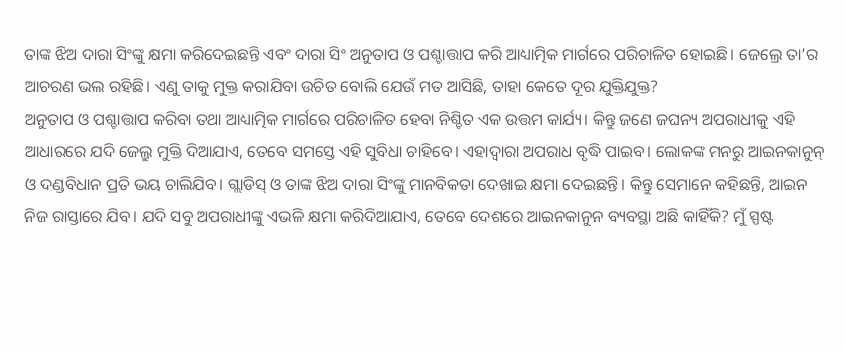ତାଙ୍କ ଝିଅ ଦାରା ସିଂଙ୍କୁ କ୍ଷମା କରିଦେଇଛନ୍ତି ଏବଂ ଦାରା ସିଂ ଅନୁତାପ ଓ ପଶ୍ଚାତ୍ତାପ କରି ଆଧ୍ୟାତ୍ମିକ ମାର୍ଗରେ ପରିଚାଳିତ ହୋଇଛି। ଜେଲ୍ରେ ତା’ର ଆଚରଣ ଭଲ ରହିଛି। ଏଣୁ ତାକୁ ମୁକ୍ତ କରାଯିବା ଉଚିତ ବୋଲି ଯେଉଁ ମତ ଆସିଛି, ତାହା କେତେ ଦୂର ଯୁକ୍ତିଯୁକ୍ତ?
ଅନୁତାପ ଓ ପଶ୍ଚାତ୍ତାପ କରିବା ତଥା ଆଧ୍ୟାତ୍ମିକ ମାର୍ଗରେ ପରିଚାଳିତ ହେବା ନିଶ୍ଚିତ ଏକ ଉତ୍ତମ କାର୍ଯ୍ୟ। କିନ୍ତୁ ଜଣେ ଜଘନ୍ୟ ଅପରାଧୀକୁ ଏହି ଆଧାରରେ ଯଦି ଜେଲ୍ରୁ ମୁକ୍ତି ଦିଆଯାଏ, ତେବେ ସମସ୍ତେ ଏହି ସୁବିଧା ଚାହିବେ। ଏହାଦ୍ବାରା ଅପରାଧ ବୃଦ୍ଧି ପାଇବ। ଲୋକଙ୍କ ମନରୁ ଆଇନକାନୁନ୍ ଓ ଦଣ୍ଡବିଧାନ ପ୍ରତି ଭୟ ଚାଲିଯିବ। ଗ୍ଲାଡିସ୍ ଓ ତାଙ୍କ ଝିଅ ଦାରା ସିଂଙ୍କୁ ମାନବିକତା ଦେଖାଇ କ୍ଷମା ଦେଇଛନ୍ତି। କିନ୍ତୁ ସେମାନେ କହିଛନ୍ତି, ଆଇନ ନିଜ ରାସ୍ତାରେ ଯିବ। ଯଦି ସବୁ ଅପରାଧୀଙ୍କୁ ଏଭଳି କ୍ଷମା କରିଦିଆଯାଏ, ତେବେ ଦେଶରେ ଆଇନକାନୁନ ବ୍ୟବସ୍ଥା ଅଛି କାହିଁକି? ମୁଁ ସ୍ପଷ୍ଟ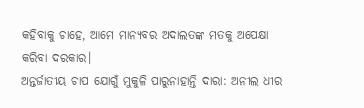କହିବାକୁ ଚାହେ, ଆମେ ମାନ୍ୟବର ଅଦାଲତଙ୍କ ମତକୁ ଅପେକ୍ଷା କରିବା ଦରକାର।
ଅନ୍ତର୍ଜାତୀୟ ଚାପ ଯୋଗୁଁ ମୁକୁଳି ପାରୁନାହାନ୍ତି ଦାରା: ଅନୀଲ ଧୀର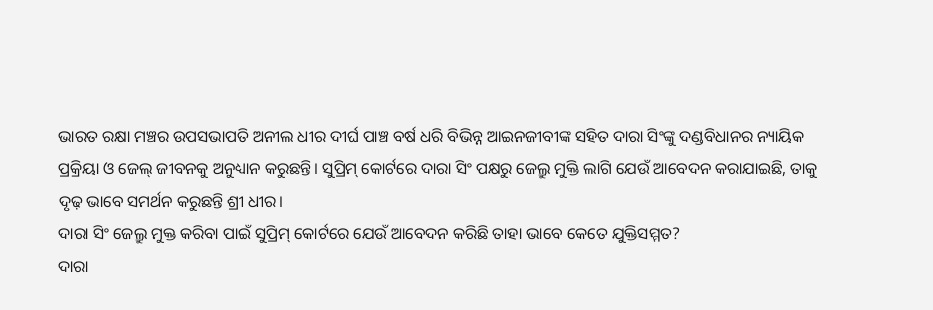ଭାରତ ରକ୍ଷା ମଞ୍ଚର ଉପସଭାପତି ଅନୀଲ ଧୀର ଦୀର୍ଘ ପାଞ୍ଚ ବର୍ଷ ଧରି ବିଭିନ୍ନ ଆଇନଜୀବୀଙ୍କ ସହିତ ଦାରା ସିଂଙ୍କୁ ଦଣ୍ଡବିଧାନର ନ୍ୟାୟିକ ପ୍ରକ୍ରିୟା ଓ ଜେଲ୍ ଜୀବନକୁ ଅନୁଧ୍ୟାନ କରୁଛନ୍ତି। ସୁପ୍ରିମ୍ କୋର୍ଟରେ ଦାରା ସିଂ ପକ୍ଷରୁ ଜେଲ୍ରୁ ମୁକ୍ତି ଲାଗି ଯେଉଁ ଆବେଦନ କରାଯାଇଛି, ତାକୁ ଦୃଢ଼ ଭାବେ ସମର୍ଥନ କରୁଛନ୍ତି ଶ୍ରୀ ଧୀର।
ଦାରା ସିଂ ଜେଲ୍ରୁ ମୁକ୍ତ କରିବା ପାଇଁ ସୁପ୍ରିମ୍ କୋର୍ଟରେ ଯେଉଁ ଆବେଦନ କରିଛି ତାହା ଭାବେ କେତେ ଯୁକ୍ତିସମ୍ମତ?
ଦାରା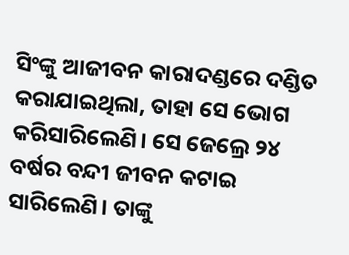ସିଂଙ୍କୁ ଆଜୀବନ କାରାଦଣ୍ଡରେ ଦଣ୍ଡିତ କରାଯାଇଥିଲା, ତାହା ସେ ଭୋଗ କରିସାରିଲେଣି। ସେ ଜେଲ୍ରେ ୨୪ ବର୍ଷର ବନ୍ଦୀ ଜୀବନ କଟାଇ ସାରିଲେଣି। ତାଙ୍କୁ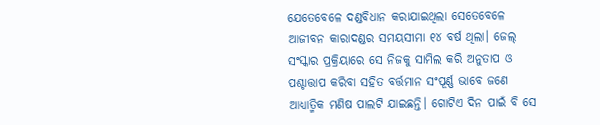ଯେତେବେଳେ ଦଣ୍ଡବିଧାନ କରାଯାଇଥିଲା ସେତେବେଳେ ଆଜୀବନ କାରାଦଣ୍ଡର ସମୟସୀମା ୧୪ ବର୍ଷ ଥିଲା। ଜେଲ୍ ସଂସ୍କାର ପ୍ରକ୍ରିୟାରେ ସେ ନିଜକୁ ସାମିଲ କରି ଅନୁତାପ ଓ ପଶ୍ଚାତ୍ତାପ କରିବା ସହିତ ବର୍ତ୍ତମାନ ସଂପୂର୍ଣ୍ଣ ଭାବେ ଜଣେ ଆଧ୍ୟାତ୍ମିକ ମଣିଷ ପାଲଟି ଯାଇଛନ୍ତି। ଗୋଟିଏ ଦିନ ପାଇଁ ବି ସେ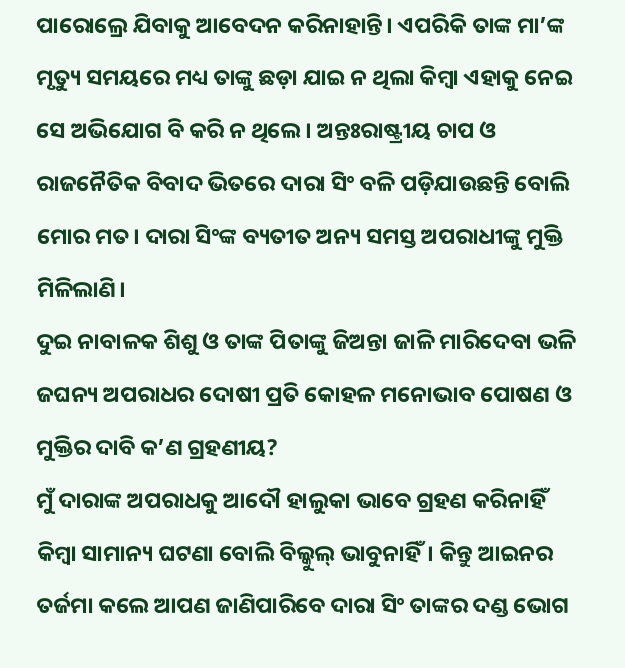ପାରୋଲ୍ରେ ଯିବାକୁ ଆବେଦନ କରିନାହାନ୍ତି। ଏପରିକି ତାଙ୍କ ମା’ଙ୍କ ମୃତ୍ୟୁ ସମୟରେ ମଧ୍ୟ ତାଙ୍କୁ ଛଡ଼ା ଯାଇ ନ ଥିଲା କିମ୍ବା ଏହାକୁ ନେଇ ସେ ଅଭିଯୋଗ ବି କରି ନ ଥିଲେ। ଅନ୍ତଃରାଷ୍ଟ୍ରୀୟ ଚାପ ଓ ରାଜନୈତିକ ବିବାଦ ଭିତରେ ଦାରା ସିଂ ବଳି ପଡ଼ିଯାଉଛନ୍ତି ବୋଲି ମୋର ମତ। ଦାରା ସିଂଙ୍କ ବ୍ୟତୀତ ଅନ୍ୟ ସମସ୍ତ ଅପରାଧୀଙ୍କୁ ମୁକ୍ତି ମିଳିଲାଣି।
ଦୁଇ ନାବାଳକ ଶିଶୁ ଓ ତାଙ୍କ ପିତାଙ୍କୁ ଜିଅନ୍ତା ଜାଳି ମାରିଦେବା ଭଳି ଜଘନ୍ୟ ଅପରାଧର ଦୋଷୀ ପ୍ରତି କୋହଳ ମନୋଭାବ ପୋଷଣ ଓ ମୁକ୍ତିର ଦାବି କ’ଣ ଗ୍ରହଣୀୟ?
ମୁଁ ଦାରାଙ୍କ ଅପରାଧକୁ ଆଦୌ ହାଲୁକା ଭାବେ ଗ୍ରହଣ କରିନାହିଁ କିମ୍ବା ସାମାନ୍ୟ ଘଟଣା ବୋଲି ବିଲ୍କୁଲ୍ ଭାବୁନାହିଁ। କିନ୍ତୁ ଆଇନର ତର୍ଜମା କଲେ ଆପଣ ଜାଣିପାରିବେ ଦାରା ସିଂ ତାଙ୍କର ଦଣ୍ଡ ଭୋଗ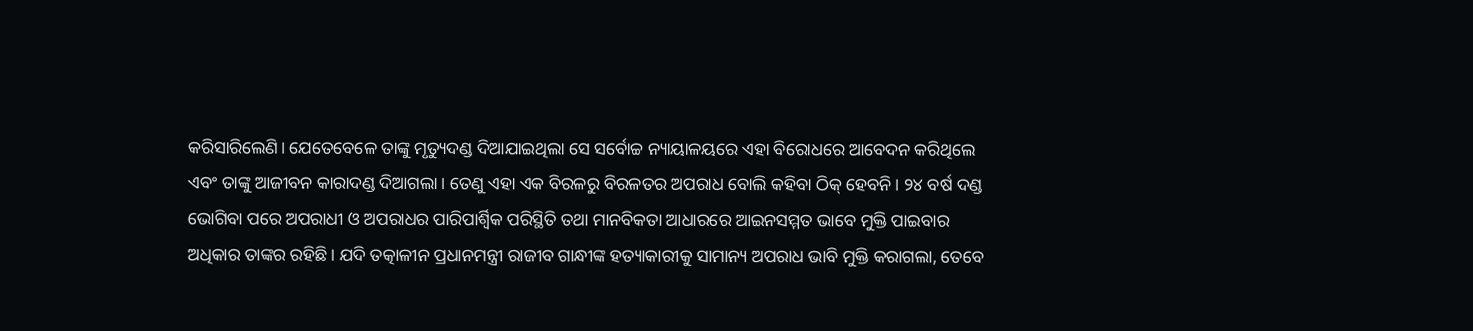କରିସାରିଲେଣି। ଯେତେବେଳେ ତାଙ୍କୁ ମୃତ୍ୟୁଦଣ୍ଡ ଦିଆଯାଇଥିଲା ସେ ସର୍ବୋଚ୍ଚ ନ୍ୟାୟାଳୟରେ ଏହା ବିରୋଧରେ ଆବେଦନ କରିଥିଲେ ଏବଂ ତାଙ୍କୁ ଆଜୀବନ କାରାଦଣ୍ଡ ଦିଆଗଲା। ତେଣୁ ଏହା ଏକ ବିରଳରୁ ବିରଳତର ଅପରାଧ ବୋଲି କହିବା ଠିକ୍ ହେବନି। ୨୪ ବର୍ଷ ଦଣ୍ଡ ଭୋଗିବା ପରେ ଅପରାଧୀ ଓ ଅପରାଧର ପାରିପାର୍ଶ୍ବିକ ପରିସ୍ଥିତି ତଥା ମାନବିକତା ଆଧାରରେ ଆଇନସମ୍ମତ ଭାବେ ମୁକ୍ତି ପାଇବାର ଅଧିକାର ତାଙ୍କର ରହିଛି। ଯଦି ତତ୍କାଳୀନ ପ୍ରଧାନମନ୍ତ୍ରୀ ରାଜୀବ ଗାନ୍ଧୀଙ୍କ ହତ୍ୟାକାରୀକୁ ସାମାନ୍ୟ ଅପରାଧ ଭାବି ମୁକ୍ତି କରାଗଲା, ତେବେ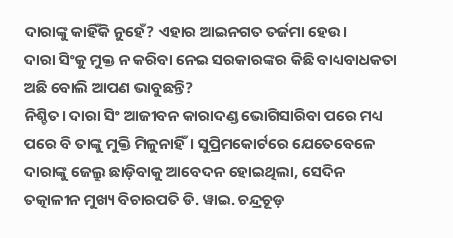ଦାରାଙ୍କୁ କାହିଁକି ନୁହେଁ? ଏହାର ଆଇନଗତ ତର୍ଜମା ହେଉ।
ଦାରା ସିଂକୁ ମୁକ୍ତ ନ କରିବା ନେଇ ସରକାରଙ୍କର କିଛି ବାଧ୍ୟବାଧକତା ଅଛି ବୋଲି ଆପଣ ଭାବୁଛନ୍ତି?
ନିଶ୍ଚିତ। ଦାରା ସିଂ ଆଜୀବନ କାରାଦଣ୍ଡ ଭୋଗିସାରିବା ପରେ ମଧ୍ୟ ପରେ ବି ତାଙ୍କୁ ମୁକ୍ତି ମିଳୁନାହିଁ। ସୁପ୍ରିମକୋର୍ଟରେ ଯେତେବେଳେ ଦାରାଙ୍କୁ ଜେଲ୍ରୁ ଛାଡ଼ିବାକୁ ଆବେଦନ ହୋଇଥିଲା, ସେଦିନ ତତ୍କାଳୀନ ମୁଖ୍ୟ ବିଚାରପତି ଡି. ୱାଇ. ଚନ୍ଦ୍ରଚୂଡ଼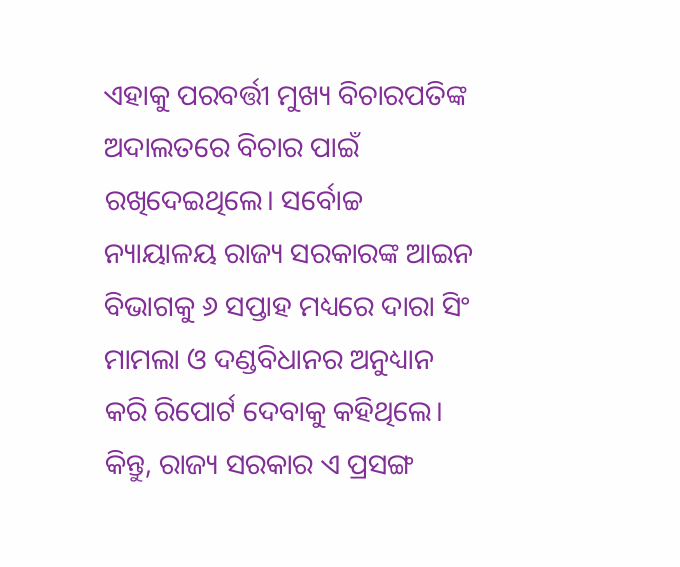ଏହାକୁ ପରବର୍ତ୍ତୀ ମୁଖ୍ୟ ବିଚାରପତିଙ୍କ ଅଦାଲତରେ ବିଚାର ପାଇଁ ରଖିଦେଇଥିଲେ। ସର୍ବୋଚ୍ଚ ନ୍ୟାୟାଳୟ ରାଜ୍ୟ ସରକାରଙ୍କ ଆଇନ ବିଭାଗକୁ ୬ ସପ୍ତାହ ମଧ୍ୟରେ ଦାରା ସିଂ ମାମଲା ଓ ଦଣ୍ଡବିଧାନର ଅନୁଧ୍ୟାନ କରି ରିପୋର୍ଟ ଦେବାକୁ କହିଥିଲେ। କିନ୍ତୁ, ରାଜ୍ୟ ସରକାର ଏ ପ୍ରସଙ୍ଗ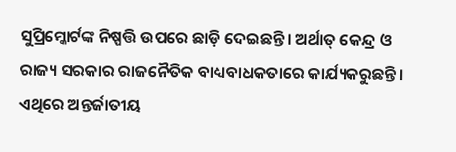ସୁପ୍ରିମ୍କୋର୍ଟଙ୍କ ନିଷ୍ପତ୍ତି ଉପରେ ଛାଡ଼ି ଦେଇଛନ୍ତି। ଅର୍ଥାତ୍ କେନ୍ଦ୍ର ଓ ରାଜ୍ୟ ସରକାର ରାଜନୈତିକ ବାଧ୍ୟବାଧକତାରେ କାର୍ଯ୍ୟକରୁଛନ୍ତି। ଏଥିରେ ଅନ୍ତର୍ଜାତୀୟ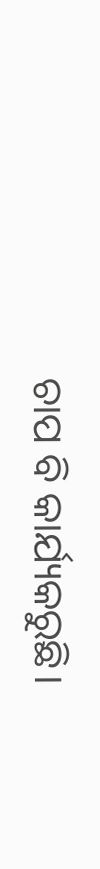ଚାପ ବି କାର୍ଯ୍ୟକରୁଛି।